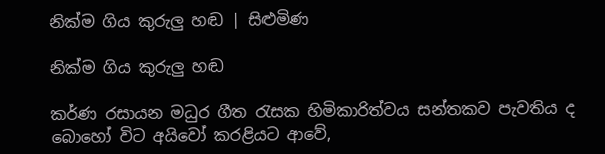නික්ම ගිය කුරුලු හඬ | සිළුමිණ

නික්ම ගිය කුරුලු හඬ

කර්ණ රසායන මධුර ගීත රැසක හිමිකාරිත්වය සන්තකව පැවතිය ද බොහෝ විට අයිවෝ කරළියට ආවේ,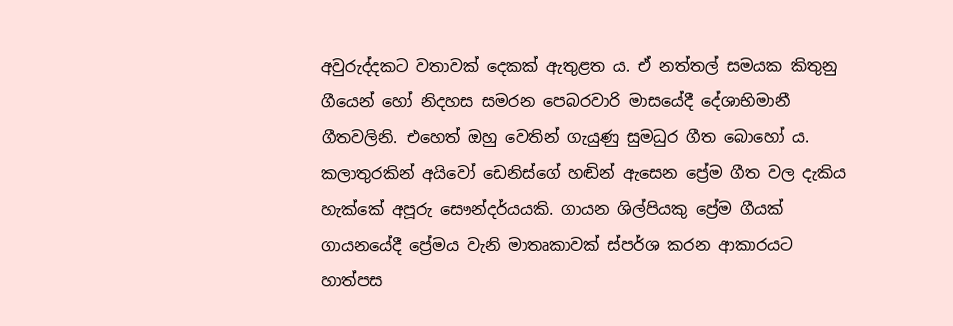අවුරුද්දකට වතාවක් දෙකක් ඇතුළත ය. ඒ නත්තල් සමයක කිතුනු ගීයෙන් හෝ නිදහස සමරන පෙබරවාරි මාසයේදී දේශාභිමානී ගීතවලිනි. එහෙත් ඔහු වෙතින් ගැයුණු සුමධුර ගීත බොහෝ ය. කලාතුරකින් අයිවෝ ඩෙනිස්ගේ හඬින් ඇසෙන ප්‍රේම ගීත වල දැකිය හැක්කේ අපූරු සෞන්දර්යයකි. ගායන ශිල්පියකු ප්‍රේම ගීයක් ගායනයේදී ප්‍රේමය වැනි මාතෘකාවක් ස්පර්ශ කරන ආකාරයට හාත්පස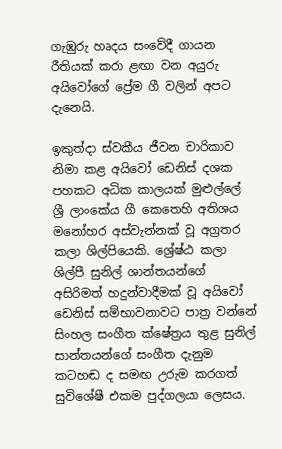ගැඹුරු හෘදය සංවේදී ගායන රීතියක් කරා ළඟා වන අයුරු අයිවෝගේ ප්‍රේම ගී වලින් අපට දැනෙයි.

ඉකුත්දා ස්වකීය ජීවන චාරිකාව නිමා කළ අයිවෝ ඩෙනිස් දශක පහකට අධික කාලයක් මුළුල්ලේ ශ්‍රී ලාංකේය ගී කෙතෙහි අතිශය මනෝහර අස්වැන්නක් වූ අග්‍රතර කලා ශිල්පියෙකි. ශ්‍රේෂ්ඨ කලා ශිල්පී සුනිල් ශාන්තයන්ගේ අසිරිමත් හදුන්වාදීමක් වූ අයිවෝ ඩෙනිස් සම්භාවනාවට පාත්‍ර වන්නේ සිංහල සංගීත ක්ෂේත්‍රය තුළ සුනිල් සාන්තයන්ගේ සංගීත දැනුම කටහඬ ද සමඟ උරුම කරගත් සුවිශේෂී එකම පුද්ගලයා ලෙසය.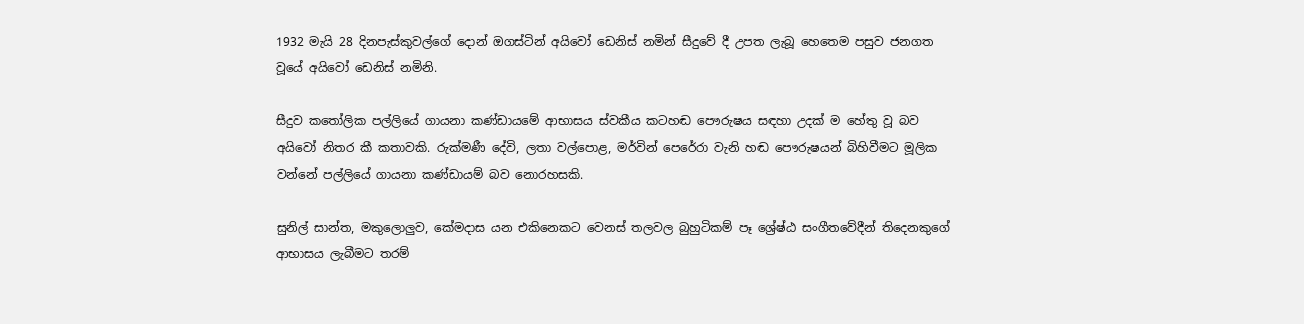1932 මැයි 28 දිනපැස්කුවල්ගේ දොන් ඔගස්ටින් අයිවෝ ඩෙනිස් නමින් සීදුවේ දී උපත ලැබූ හෙතෙම පසුව ජනගත වූයේ අයිවෝ ඩෙනිස් නමිනි.

සීදුව කතෝලික පල්ලියේ ගායනා කණ්ඩායමේ ආභාසය ස්වකීය කටහඬ පෞරුෂය සඳහා උදක් ම හේතු වූ බව අයිවෝ නිතර කී කතාවකි. රුක්මණී දේවි, ලතා වල්පොළ, මර්වින් පෙරේරා වැනි හඬ පෞරුෂයන් බිහිවීමට මූලික වන්නේ පල්ලියේ ගායනා කණ්ඩායම් බව නොරහසකි.

සුනිල් සාන්ත, මකුලොලුව, කේමදාස යන එකිනෙකට වෙනස් තලවල බුහුටිකම් පෑ ශ්‍රේෂ්ඨ සංගීතවේදීන් තිදෙනකුගේ ආභාසය ලැබීමට තරම්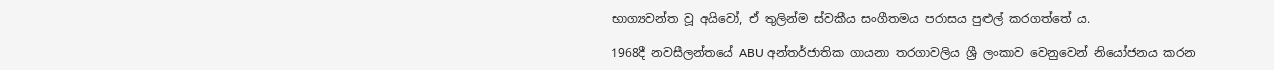භාග්‍යවන්ත වූ අයිවෝ, ඒ තුලින්ම ස්වකීය සංගීතමය පරාසය පුළුල් කරගත්තේ ය.

1968දී නවසීලන්තයේ ABU අන්තර්ජාතික ගායනා තරගාවලිය ශ්‍රී ලංකාව වෙනුවෙන් නියෝජනය කරන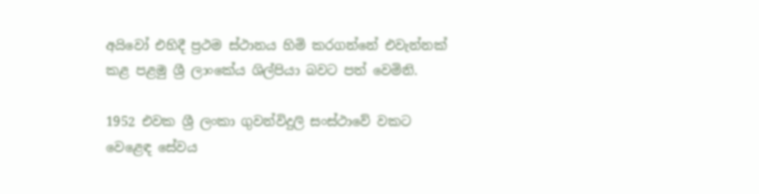අයිවෝ එහිදී ප්‍රථම ස්ථානය හිමි කරගන්නේ එවැන්නක් කළ පළමු ශ්‍රී ලාංකේය ශිල්පියා බවට පත් වෙමිනි.

1952 එවක ශ්‍රී ලංකා ගුවන්විදුලි සංස්ථාවේ වකට වෙළෙඳ සේවය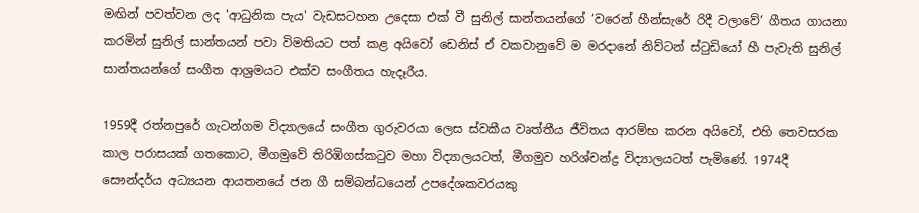මඟින් පවත්වන ලද 'ආධුනික පැය' වැඩසටහන උදෙසා එක් වී සුනිල් සාන්තයන්ගේ ‘වරෙන් හීන්සැරේ රිදී වලාවේ’ ගීතය ගායනා කරමින් සුනිල් සාන්තයන් පවා විමතියට පත් කළ අයිවෝ ඩෙනිස් ඒ වකවානුවේ ම මරදානේ නිව්ටන් ස්ටුඩියෝ හී පැවැති සුනිල් සාන්තයන්ගේ සංගීත ආශ්‍රමයට එක්ව සංගීතය හැදෑරීය.

1959දී රත්නපුරේ ගැටන්ගම විද්‍යාලයේ සංගීත ගුරුවරයා ලෙස ස්වකීය වෘත්තීය ජීවිතය ආරම්භ කරන අයිවෝ, එහි තෙවසරක කාල පරාසයක් ගතකොට, මීගමුවේ තිරිඹිගස්කටුව මහා විද්‍යාලයටත්, මීගමුව හරිශ්චන්ද්‍ර විද්‍යාලයටත් පැමිණේ. 1974දී සෞන්දර්ය අධ්‍යයන ආයතනයේ ජන ගී සම්බන්ධයෙන් උපදේශකවරයකු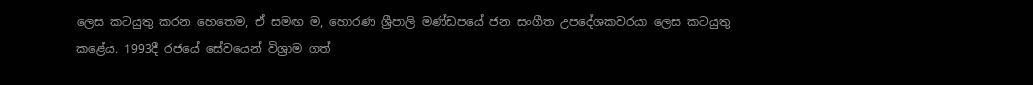ලෙස කටයුතු කරන හෙතෙම, ඒ සමඟ ම, හොරණ ශ්‍රීපාලි මණ්ඩපයේ ජන සංගීත උපදේශකවරයා ලෙස කටයුතු කළේය. 1993දී රජයේ සේවයෙන් විශ්‍රාම ගත්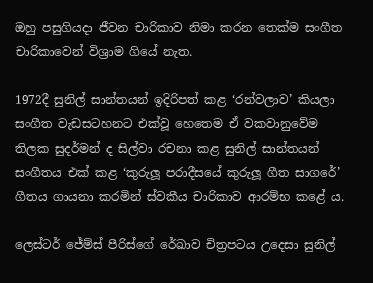ඔහු පසුගියදා ජීවන චාරිකාව නිමා කරන තෙක්ම සංගීත චාරිකාවෙන් විශ්‍රාම ගියේ නැත.

1972දී සුනිල් සාන්තයන් ඉදිරිපත් කළ ‘රන්වලාව’ කියලා සංගීත වැඩසටහනට එක්වූ හෙතෙම ඒ වකවානුවේම තිලක සුදර්මන් ද සිල්වා රචනා කළ සුනිල් සාන්තයන් සංගීතය එක් කළ ‘කුරුලූ පරාදීසයේ කුරුලූ ගීත සාගරේ’ ගීතය ගායනා කරමින් ස්වකීය චාරිකාව ආරම්භ කළේ ය.

ලෙස්ටර් ජේම්ස් පීරිස්ගේ රේඛාව චිත්‍රපටය උදෙසා සුනිල්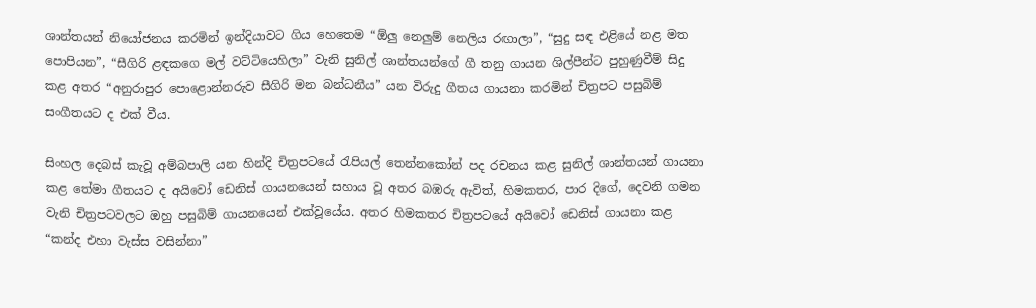ශාන්තයන් නියෝජනය කරමින් ඉන්දියාවට ගිය හෙතෙම “ඕලු නෙලුම් නෙලිය රඟාලා”, “සුදු සඳ එළියේ නළ මත පොපියන”, “සීගිරි ළඳකගෙ මල් වට්ටියෙහිලා” වැනි සුනිල් ශාන්තයන්ගේ ගී තනු ගායන ශිල්පීන්ට පුහුණුවීම් සිදු කළ අතර “අනුරාපුර පොළොන්නරුව සීගිරි මන බන්ධනීය” යන විරුදු ගීතය ගායනා කරමින් චිත්‍රපට පසුබිම් සංගීතයට ද එක් වීය.

සිංහල දෙබස් කැවූ අම්බපාලි යන හින්දි චිත්‍රපටයේ රැපියල් තෙන්නකෝන් පද රචනය කළ සුනිල් ශාන්තයන් ගායනා කළ තේමා ගීතයට ද අයිවෝ ඩෙනිස් ගායනයෙන් සහාය වූ අතර බඹරු ඇවිත්, හිමකතර, පාර දිගේ, දෙවනි ගමන වැනි චිත්‍රපටවලට ඔහු පසුබිම් ගායනයෙන් එක්වූයේය. අතර හිමකතර චිත්‍රපටයේ අයිවෝ ඩෙනිස් ගායනා කළ “කන්ද එහා වැස්ස වසින්නා”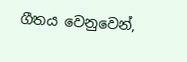ගීත‍ය වෙනුවෙන්,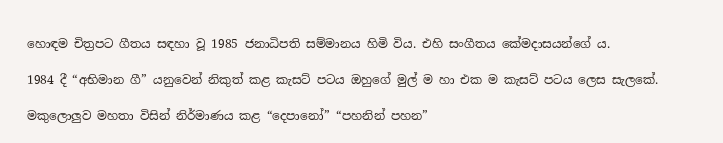හොඳම චිත්‍රපට ගීතය සඳහා වූ 1985 ජනාධිපති සම්මානය හිමි විය. එහි සංගීතය කේමදාසයන්ගේ ය.

1984 දී “අභිමාන ගී” යනුවෙන් නිකුත් කළ කැසට් පටය ඔහුගේ මුල් ම හා එක ම කැසට් පටය ලෙස සැලකේ.

මකුලොලුව මහතා විසින් නිර්මාණය කළ “දෙපානෝ” “පහනින් පහන”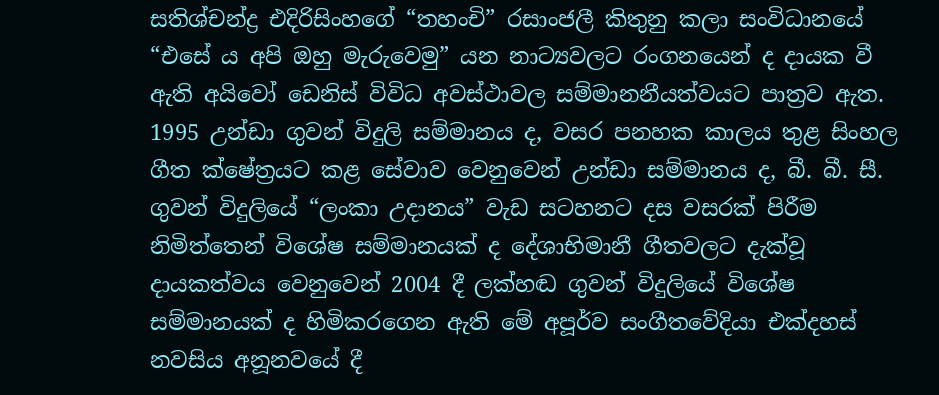සතිශ්චන්ද්‍ර එදිරිසිංහගේ “තහංචි” රසාංජලී කිතුනු කලා සංවිධානයේ “එසේ ය අපි ඔහු මැරුවෙමු” යන නාට්‍යවලට රංගනයෙන් ද දායක වී ඇති අයිවෝ ඩෙනිස් විවිධ අවස්ථාවල සම්මානනීයත්වයට පාත්‍රව ඇත. 1995 උන්ඩා ගුවන් විදුලි සම්මානය ද, වසර පනහක කාලය තුළ සිංහල ගීත ක්ෂේත්‍රයට කළ සේවාව වෙනුවෙන් උන්ඩා සම්මානය ද, බී. බී. සී. ගුවන් විදුලියේ “ලංකා උදානය” වැඩ සටහනට දස වසරක් පිරීම නිමිත්තෙන් විශේෂ සම්මානයක් ද දේශාභිමානී ගීතවලට දැක්වූ දායකත්වය වෙනුවෙන් 2004 දී ලක්හඬ ගුවන් විදුලියේ විශේෂ සම්මානයක් ද හිමිකරගෙන ඇති මේ අපූර්ව සංගීතවේදියා එක්දහස් නවසිය අනූනවයේ දී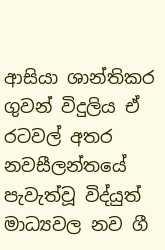ආසියා ශාන්තිකර ගුවන් විදුලිය ඒ රටවල් අතර නවසීලන්තයේ පැවැත්වූ විද්යුත් මාධ්‍යවල නව ගී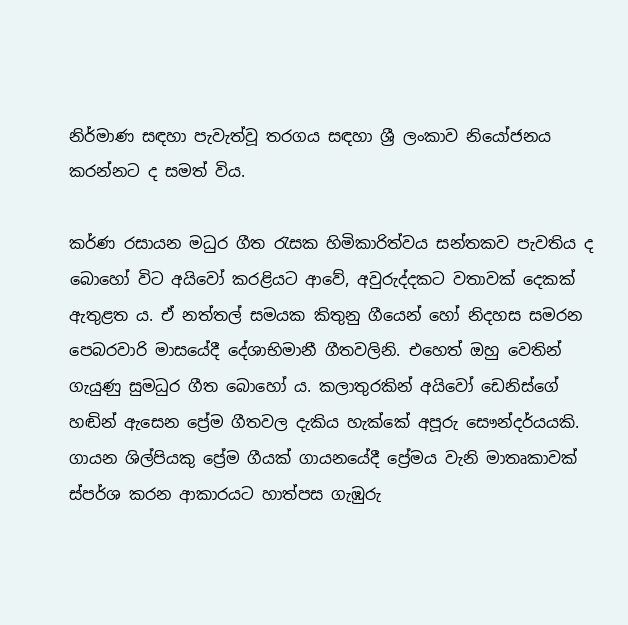නිර්මාණ සඳහා පැවැත්වූ තරගය සඳහා ශ්‍රී ලංකාව නියෝජනය කරන්නට ද සමත් විය.

කර්ණ රසායන මධුර ගීත රැසක හිමිකාරිත්වය සන්තකව පැවතිය ද බොහෝ විට අයිවෝ කරළියට ආවේ, අවුරුද්දකට වතාවක් දෙකක් ඇතුළත ය. ඒ නත්තල් සමයක කිතුනු ගීයෙන් හෝ නිදහස සමරන පෙබරවාරි මාසයේදී දේශාභිමානී ගීතවලිනි. එහෙත් ඔහු වෙතින් ගැයුණු සුමධුර ගීත බොහෝ ය. කලාතුරකින් අයිවෝ ඩෙනිස්ගේ හඬින් ඇසෙන ප්‍රේම ගීතවල දැකිය හැක්කේ අපූරු සෞන්දර්යයකි. ගායන ශිල්පියකු ප්‍රේම ගීයක් ගායනයේදී ප්‍රේමය වැනි මාතෘකාවක් ස්පර්ශ කරන ආකාරයට හාත්පස ගැඹුරු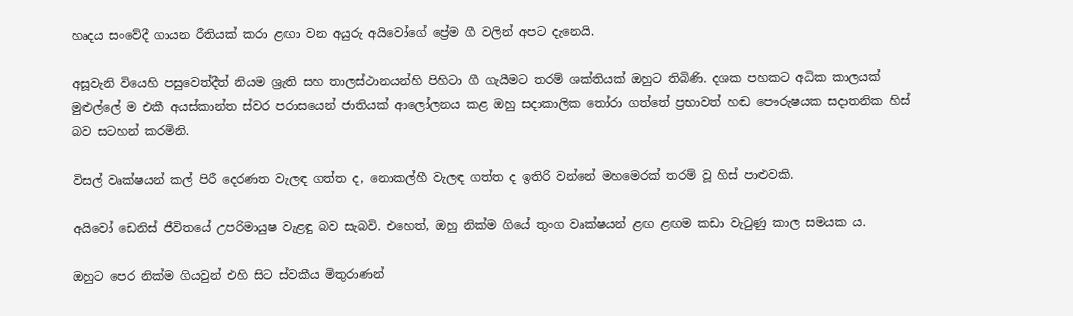හෘදය සංවේදී ගායන රීතියක් කරා ළඟා වන අයුරු අයිවෝගේ ප්‍රේම ගී වලින් අපට දැනෙයි.

අසූවැනි වියෙහි පසුවෙත්දීත් නියම ශ්‍රැති සහ තාලස්ථානයන්හි පිහිටා ගී ගැයීමට තරම් ශක්තියක් ඔහුට තිබිණි. දශක පහකට අධික කාලයක් මුළුල්ලේ ම එකී අයස්කාන්ත ස්වර පරාසයෙන් ජාතියක් ආලෝලනය කළ ඔහු සදාකාලික තෝරා ගත්තේ ප්‍රභාවත් හඬ පෞරුෂයක සදාතනික හිස් බව සටහන් කරමිනි.

විසල් වෘක්ෂයන් කල් පිරී දෙරණත වැලඳ ගත්ත ද, නොකල්හී වැලඳ ගත්ත ද ඉතිරි වන්නේ මහමෙරක් තරම් වූ හිස් පාළුවකි.

අයිවෝ ඩෙනිස් ජීවිතයේ උපරිමායුෂ වැළඳු බව සැබවි. එහෙත්, ඔහු නික්ම ගියේ තුංග වෘක්ෂයන් ළඟ ළඟම කඩා වැටුණු කාල සමයක ය.

ඔහුට පෙර නික්ම ගියවුන් එහි සිට ස්වකීය මිතුරාණන්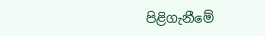පිළිගැනීමේ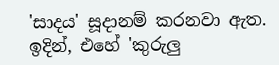'සාදය' සූදානම් කරනවා ඇත. ඉදින්, එහේ 'කුරුලු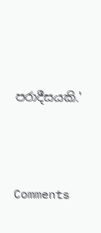පරාදීසයකි.'




Comments